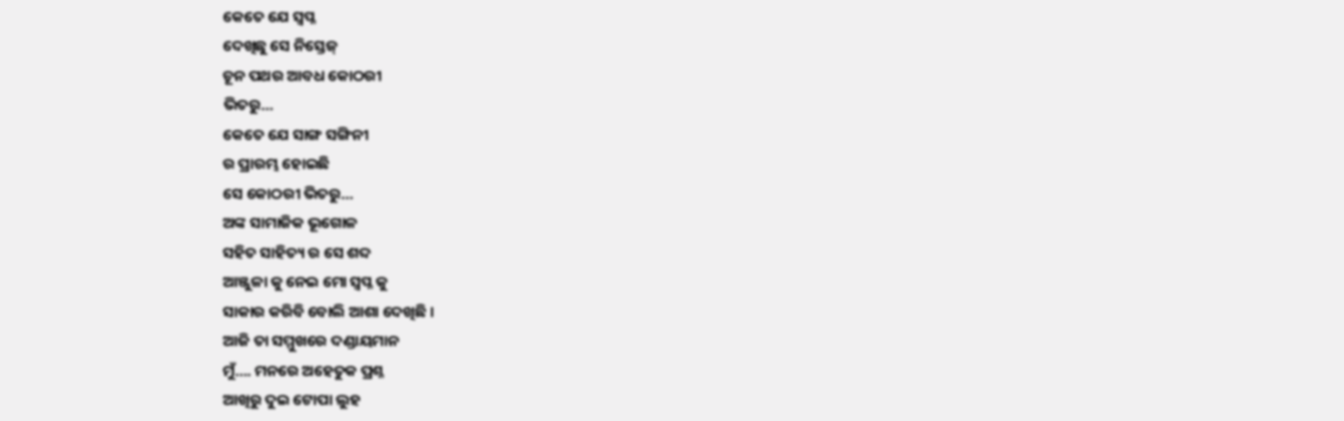କେତେ ଯେ ସ୍ବପ୍ନ
ଦେଖିଛୁ ସେ ନିସ୍ତେଜ୍
ଚୂନ ପଥର ଆବଧ କୋଠରୀ
ଭିତରୁ…
କେତେ ଯେ ସାଙ୍ଗ ସଙ୍ଗିନୀ
ର ପ୍ରାରମ୍ଭ ହୋଇଛି
ସେ କୋଠରୀ ଭିତରୁ…
ଅଙ୍କ ସାମାଜିକ ଭୂଗୋଳ
ସହିତ ସାହିତ୍ୟ ର ସେ ଶବ୍ଦ
ଆଞ୍ଜୁଳା କୁ ନେଇ ମୋ ସ୍ଵପ୍ନ କୁ
ସାକାର କରିବି ବୋଲି ଆଶା ଦେଖିଛି ।
ଆଜି ତା ସମ୍ମୁଖରେ ଦଣ୍ଡାୟମାନ
ମୁଁ…. ମନରେ ଅହେତୁକ ପ୍ରଶ୍ନ
ଆଖିରୁ ଦୁଇ ଟୋପା ଲୁହ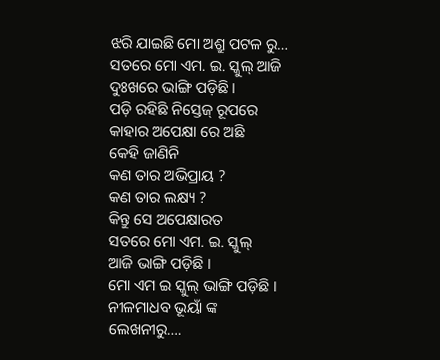ଝରି ଯାଇଛି ମୋ ଅଶ୍ରୁ ପଟଳ ରୁ…
ସତରେ ମୋ ଏମ. ଇ. ସ୍କୁଲ୍ ଆଜି
ଦୁଃଖରେ ଭାଙ୍ଗି ପଡ଼ିଛି।
ପଡ଼ି ରହିଛି ନିସ୍ତେଜ୍ ରୂପରେ
କାହାର ଅପେକ୍ଷା ରେ ଅଛି
କେହି ଜାଣିନି
କଣ ତାର ଅଭିପ୍ରାୟ ?
କଣ ତାର ଲକ୍ଷ୍ୟ ?
କିନ୍ତୁ ସେ ଅପେକ୍ଷାରତ
ସତରେ ମୋ ଏମ. ଇ. ସ୍କୁଲ୍
ଆଜି ଭାଙ୍ଗି ପଡ଼ିଛି ।
ମୋ ଏମ ଇ ସ୍କୁଲ୍ ଭାଙ୍ଗି ପଡ଼ିଛି ।
ନୀଳମାଧବ ଭୂୟାଁ ଙ୍କ
ଲେଖନୀରୁ….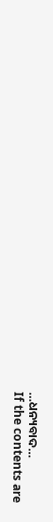…ଧନ୍ୟବାଦ…
If the contents are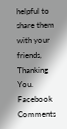helpful to share them with your friends, Thanking You.
Facebook Comments